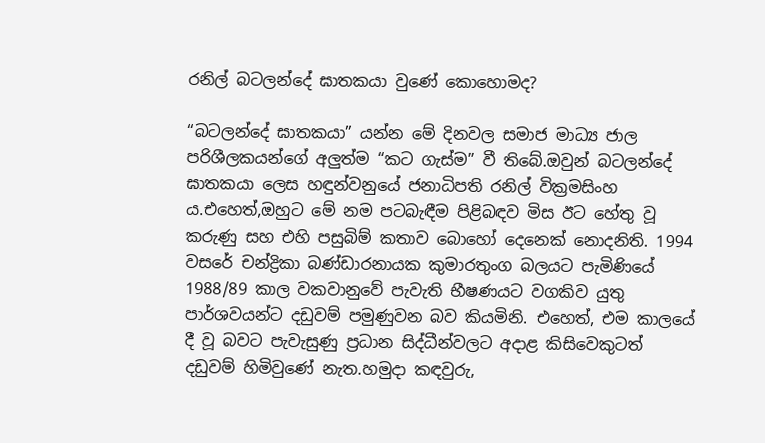රනිල් බටලන්දේ ඝාතකයා වුණේ කොහොමද?

“බටලන්දේ ඝාතකයා” යන්න මේ දිනවල සමාජ මාධ්‍ය ජාල පරිශීලකයන්ගේ අලුත්ම “කට ගැස්ම” වී තිබේ.ඔවුන් බටලන්දේ ඝාතකයා ලෙස හඳුන්වනුයේ ජනාධිපති රනිල් වික්‍රමසිංහ ය.එහෙත්,ඔහුට මේ නම පටබැඳීම පිළිබඳව මිස ඊට හේතු වූ කරුණු සහ එහි පසුබිම් කතාව බොහෝ දෙනෙක් නොදනිති. 1994 වසරේ චන්ද්‍රිකා බණ්ඩාරනායක කුමාරතුංග බලයට පැමිණියේ 1988/89 කාල වකවානුවේ පැවැති භීෂණයට වගකිව යුතු පාර්ශවයන්ට දඩුවම් පමුණුවන බව කියමිනි. එහෙත්, එම කාලයේ දී වූ බවට පැවැසුණු ප්‍රධාන සිද්ධීන්වලට අදාළ කිසිවෙකුටත් දඩුවම් හිමිවුණේ නැත.හමුදා කඳවුරු,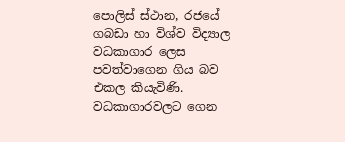පොලිස් ස්ථාන, රජයේ ගබඩා හා විශ්ව විද්‍යාල වධකාගාර ලෙස පවත්වාගෙන ගිය බව එකල කියැවිණි. වධකාගාරවලට ගෙන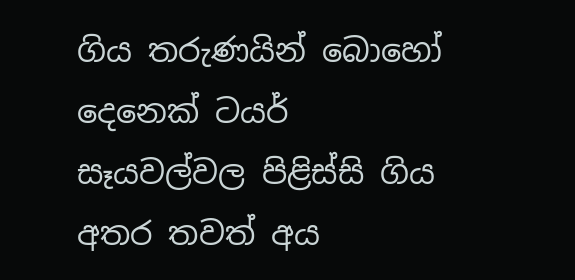ගිය තරුණයින් බොහෝ දෙනෙක් ටයර් සෑයවල්වල පිළිස්සි ගිය අතර තවත් අය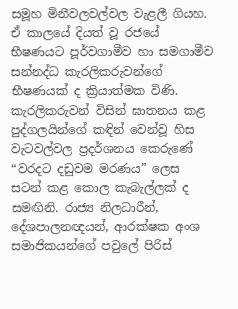සමූහ මිනීවලවල්වල වැළලී ගියහ.
ඒ කාලයේ දියත් වූ රජයේ භීෂණයට පූර්වගාමීව හා සමගාමීව සන්නද්ධ කැරලිකරුවන්ගේ භීෂණයක් ද ක්‍රියාත්මක විණි. කැරලිකරුවන් විසින් ඝාතනය කළ පුද්ගලයින්ගේ කඳින් වෙන්වූ හිස වැටවල්වල ප්‍රදර්ශනය කෙරුණේ “වරදට දඩුවම මරණය” ලෙස සටන් කළ කොල කැබැල්ලක් ද සමඟිනි. රාජ්‍ය නිලධාරීන්, දේශපාලනඥයන්, ආරක්ෂක අංශ සමාජිකයන්ගේ පවුලේ පිරිස්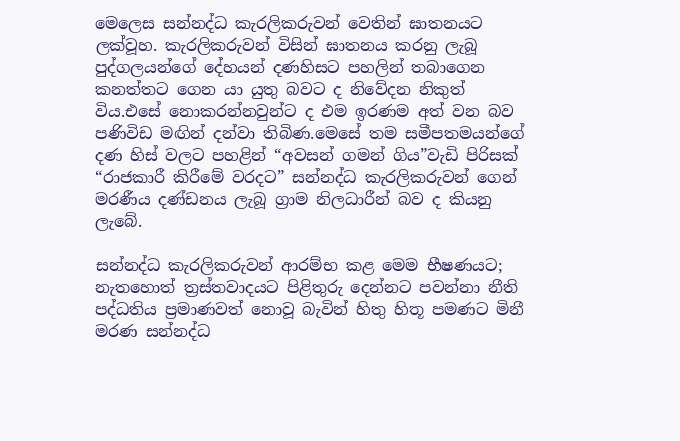මෙලෙස සන්නද්ධ කැරලිකරුවන් වෙතින් ඝාතනයට ලක්වූහ. කැරලිකරුවන් විසින් ඝාතනය කරනු ලැබූ පුද්ගලයන්ගේ දේහයන් දණහිසට පහලින් තබාගෙන කනත්තට ගෙන යා යුතු බවට ද නිවේදන නිකුත් විය.එසේ නොකරන්නවුන්ට ද එම ඉරණම අත් වන බව පණිවිඩ මඟින් දන්වා තිබිණ.මෙසේ තම සමීපතමයන්ගේ දණ හිස් වලට පහළින් “අවසන් ගමන් ගිය”වැඩි පිරිසක් “රාජකාරී කිරීමේ වරදට” සන්නද්ධ කැරලිකරුවන් ගෙන් මරණීය දණ්ඩනය ලැබූ ග්‍රාම නිලධාරීන් බව ද කියනු ලැබේ.

සන්නද්ධ කැරලිකරුවන් ආරම්භ කළ මෙම භීෂණයට; නැතහොත් ත්‍රස්තවාදයට පිළිතුරු දෙන්නට පවන්නා නීති පද්ධතිය ප්‍රමාණවත් නොවූ බැවින් හිතු හිතූ පමණට මිනී මරණ සන්නද්ධ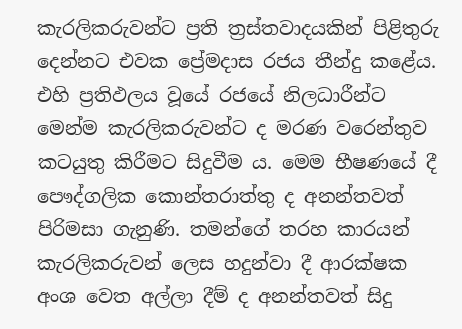කැරලිකරුවන්ට ප්‍රති ත්‍රස්තවාදයකින් පිළිතුරු දෙන්නට එවක ප්‍රේමදාස රජය තීන්දු කළේය. එහි ප්‍රතිඵලය වූයේ රජයේ නිලධාරීන්ට මෙන්ම කැරලිකරුවන්ට ද මරණ වරෙන්තුව කටයුතු කිරීමට සිදුවීම ය. මෙම භීෂණයේ දී පෞද්ගලික කොන්තරාත්තු ද අනන්තවත් පිරිමසා ගැනුණි. තමන්ගේ තරහ කාරයන් කැරලිකරුවන් ලෙස හදුන්වා දී ආරක්ෂක අංශ වෙත අල්ලා දීම් ද අනන්තවත් සිදු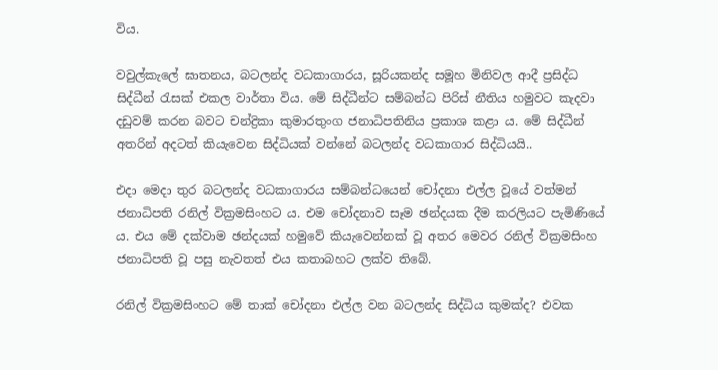විය.

වවුල්කැලේ ඝාතනය, බටලන්ද වධකාගාරය, සූරියකන්ද සමූහ මිනිවල ආදී ප්‍රසිද්ධ සිද්ධීන් රැසක් එකල වාර්තා විය. මේ සිද්ධීන්ට සම්බන්ධ පිරිස් නීතිය හමුවට කැදවා දඩුවම් කරන බවට චන්ද්‍රිකා කුමාරතුංග ජනාධිපතිනිය ප්‍රකාශ කළා ය. මේ සිද්ධීන් අතරින් අදටත් කියැවෙන සිද්ධියක් වන්නේ බටලන්ද වධකාගාර සිද්ධියයි..

එදා මෙදා තුර බටලන්ද වධකාගාරය සම්බන්ධයෙන් චෝදනා එල්ල වූයේ වත්මන් ජනාධිපති රනිල් වික්‍රමසිංහට ය. එම චෝදනාව සෑම ඡන්දයක දීම කරලියට පැමිණියේ ය. එය මේ දක්වාම ඡන්දයක් හමුවේ කියැවෙන්නක් වූ අතර මෙවර රනිල් වික්‍රමසිංහ ජනාධිපති වූ පසු නැවතත් එය කතාබහට ලක්ව තිබේ.

රනිල් වික්‍රමසිංහට මේ තාක් චෝදනා එල්ල වන බටලන්ද සිද්ධිය කුමක්ද? එවක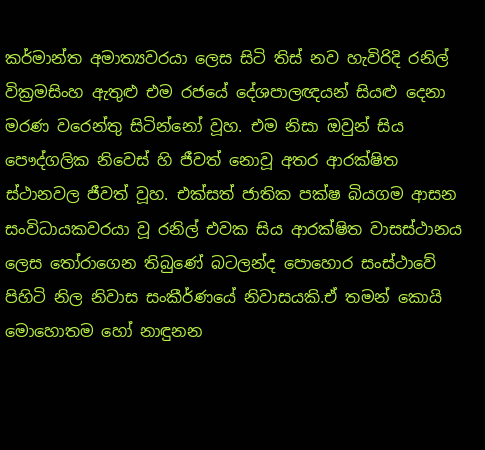කර්මාන්ත අමාත්‍යවරයා ලෙස සිටි තිස් නව හැවිරිදි රනිල් වික්‍රමසිංහ ඇතුළු එම රජයේ දේශපාලඥයන් සියළු දෙනා මරණ වරෙන්තු සිටින්නෝ වූහ. එම නිසා ඔවුන් සිය පෞද්ගලික නිවෙස් හි ජීවත් නොවූ අතර ආරක්ෂිත ස්ථානවල ජීවත් වූහ. එක්සත් ජාතික පක්ෂ බියගම ආසන සංවිධායකවරයා වූ රනිල් එවක සිය ආරක්ෂිත වාසස්ථානය ලෙස තෝරාගෙන තිබුණේ බටලන්ද පොහොර සංස්ථාවේ පිහිටි නිල නිවාස සංකීර්ණයේ නිවාසයකි.ඒ තමන් කොයි මොහොතම හෝ නාඳුනන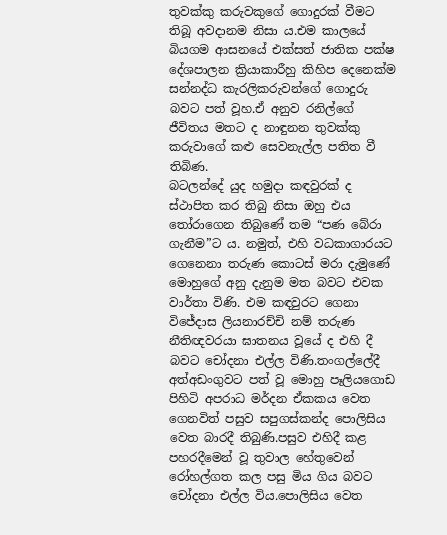තුවක්කු කරුවකුගේ ගොදුරක් වීමට තිබූ අවදානම නිසා ය.එම කාලයේ බියගම ආසනයේ එක්සත් ජාතික පක්ෂ දේශපාලන ක්‍රියාකාරීහු කිහිප දෙනෙක්ම සන්නද්ධ කැරලිකරුවන්ගේ ගොදුරු බවට පත් වූහ.ඒ අනුව රනිල්ගේ ජීවිතය මතට ද නාඳුනන තුවක්කු කරුවාගේ කළු සෙවනැල්ල පතිත වී තිබිණ.
බටලන්දේ යුද හමුදා කඳවුරක් ද ස්ථාපිත කර තිබු නිසා ඔහු එය තෝරාගෙන තිබුණේ තම “පණ බේරා ගැනීම”ට ය. නමුත්, එහි වධකාගාරයට ගෙනෙනා තරුණ කොටස් මරා දැමුණේ මොහුගේ අනු දැනුම මත බවට එවක වාර්තා විණි. එම කඳවුරට ගෙනා විජේදාස ලියනාරච්චි නම් තරුණ නීතිඥවරයා ඝාතනය වූයේ ද එහි දී බවට චෝදනා එල්ල විණි.තංගල්ලේදී අත්අඩංගුවට පත් වූ මොහු පෑලියගොඩ පිහිටි අපරාධ මර්දන ඒකකය වෙත ගෙනවිත් පසුව සපුගස්කන්ද පොලිසිය වෙත බාරදී තිබුණි.පසුව එහිදී කළ පහරදීමෙන් වූ තුවාල හේතුවෙන් රෝහල්ගත කල පසු මිය ගිය බවට චෝදනා එල්ල විය.පොලිසිය වෙත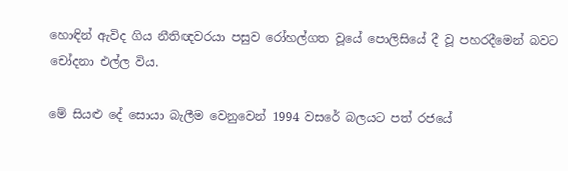හොඳින් ඇවිද ගිය නීතිඥවරයා පසුව රෝහල්ගත වූයේ පොලිසියේ දී වූ පහරදීමෙන් බවට චෝදනා එල්ල විය.

මේ සියළු දේ සොයා බැලීම වෙනුවෙන් 1994 වසරේ බලයට පත් රජයේ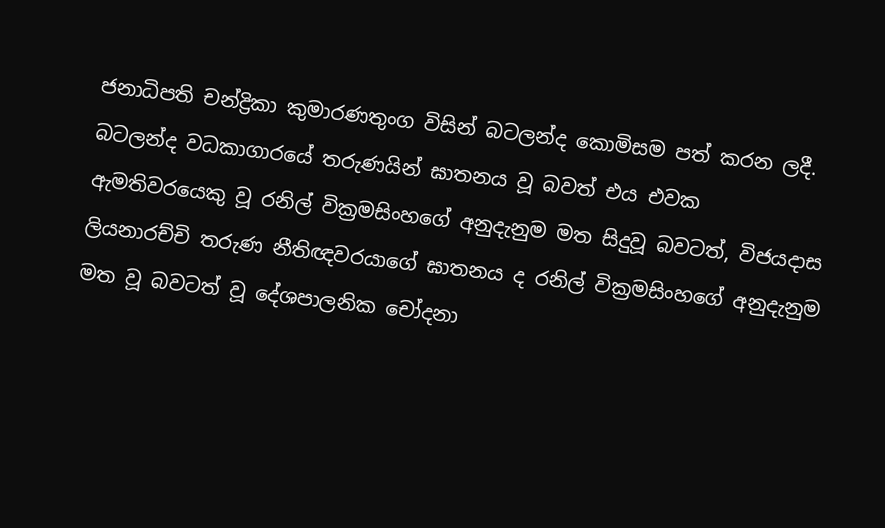ජනාධිපති චන්ද්‍රිකා කුමාරණතුංග විසින් බටලන්ද කොමිසම පත් කරන ලදී. බටලන්ද වධකාගාරයේ තරුණයින් ඝාතනය වූ බවත් එය එවක ඇමතිවරයෙකු වූ රනිල් වික්‍රමසිංහගේ අනුදැනුම මත සිදුවූ බවටත්, විජයදාස ලියනාරච්චි තරුණ නීතිඥවරයාගේ ඝාතනය ද රනිල් වික්‍රමසිංහගේ අනුදැනුම මත වූ බවටත් වූ දේශපාලනික චෝදනා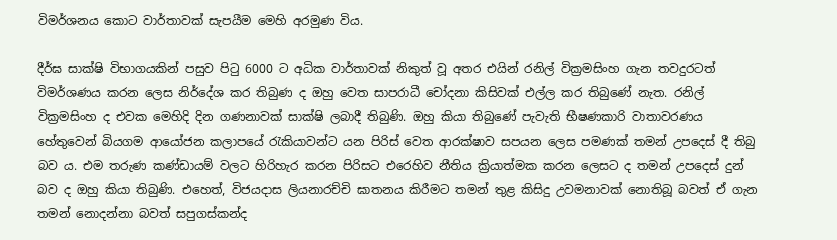විමර්ශනය කොට වාර්තාවක් සැපයීම මෙහි අරමුණ විය.

දීර්ඝ සාක්ෂි විභාගයකින් පසුව පිටු 6000 ට අධික වාර්තාවක් නිකුත් වූ අතර එයින් රනිල් වික්‍රමසිංහ ගැන තවදුරටත් විමර්ශණය කරන ලෙස නිර්දේශ කර තිබුණ ද ඔහු වෙත සාපරාධී චෝදනා කිසිවක් එල්ල කර තිබුණේ නැත. රනිල් වික්‍රමසිංහ ද එවක මෙහිදි දින ගණනාවක් සාක්ෂි ලබාදී තිබුණි. ඔහු කියා තිබුණේ පැවැති භීෂණකාරි වාතාවරණය හේතුවෙන් බියගම ආයෝජන කලාපයේ රැකියාවන්ට යන පිරිස් වෙත ආරක්ෂාව සපයන ලෙස පමණක් තමන් උපදෙස් දී තිබු බව ය. එම තරුණ කණ්ඩායම් වලට හිරිහැර කරන පිරිසට එරෙහිව නීතිය ක්‍රියාත්මක කරන ලෙසට ද තමන් උපදෙස් දුන් බව ද ඔහු කියා තිබුණි. එහෙත්, විජයදාස ලියනාරච්චි ඝාතනය කිරීමට තමන් තුළ කිසිදු උවමනාවක් නොතිබූ බවත් ඒ ගැන තමන් නොදන්නා බවත් සපුගස්කන්ද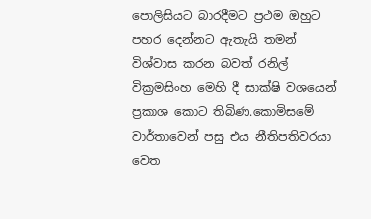පොලිසියට බාරදීමට ප්‍රථම ඔහුට පහර දෙන්නට ඇතැයි තමන් විශ්වාස කරන බවත් රනිල් වික්‍රමසිංහ මෙහි දී සාක්ෂි වශයෙන් ප්‍රකාශ කොට තිබිණ.කොමිසමේ වාර්තාවෙන් පසු එය නීතිපතිවරයා වෙත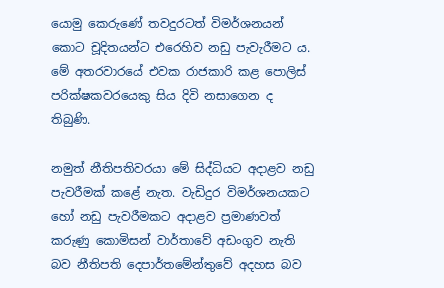යොමු කෙරුණේ තවදුරටත් විමර්ශනයන් කොට චූදිතයන්ට එරෙහිව නඩු පැවැරීමට ය. මේ අතරවාරයේ එවක රාජකාරි කළ පොලිස් පරික්ෂකවරයෙකු සිය දිවි නසාගෙන ද තිබුණි.

නමුත් නීතිපතිවරයා මේ සිද්ධියට අදාළව නඩු පැවරීමක් කළේ නැත. වැඩිදුර විමර්ශනයකට හෝ නඩු පැවරීමකට අදාළව ප්‍රමාණවත් කරුණු කොමිසන් වාර්තාවේ අඩංගුව නැති බව නීතිපති දෙපාර්තමේන්තුවේ අදහස බව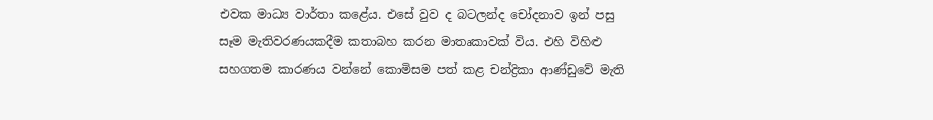එවක මාධ්‍ය වාර්තා කළේය. එසේ වුව ද බටලන්ද චෝදනාව ඉන් පසු සෑම මැතිවරණයකදීම කතාබහ කරන මාතෘකාවක් විය. එහි විහිළු සහගතම කාරණය වන්නේ කොමිසම පත් කළ චන්ද්‍රිකා ආණ්ඩුවේ මැති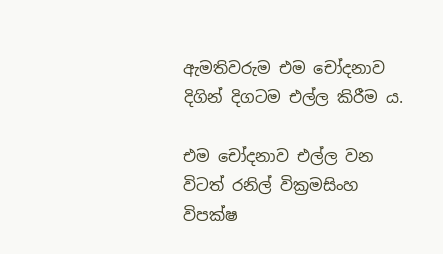ඇමතිවරුම එම චෝදනාව දිගින් දිගටම එල්ල කිරීම ය.

එම චෝදනාව එල්ල වන විටත් රනිල් වික්‍රමසිංහ විපක්ෂ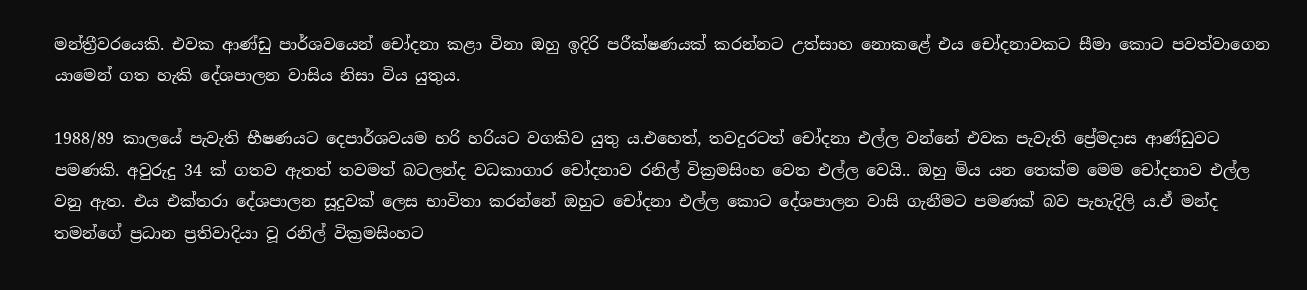මන්ත්‍රීවරයෙකි. එවක ආණ්ඩු පාර්ශවයෙන් චෝදනා කළා විනා ඔහු ඉදිරි පරීක්ෂණයක් කරන්නට උත්සාහ නොකළේ එය චෝදනාවකට සීමා කොට පවත්වාගෙන යාමෙන් ගත හැකි දේශපාලන වාසිය නිසා විය යුතුය.

1988/89 කාලයේ පැවැති භීෂණයට දෙපාර්ශවයම හරි හරියට වගකිව යුතු ය.එහෙත්, තවදුරටත් චෝදනා එල්ල වන්නේ එවක පැවැති ප්‍රේමදාස ආණ්ඩුවට පමණකි. අවුරුදු 34 ක් ගතව ඇතත් තවමත් බටලන්ද වධකාගාර චෝදනාව රනිල් වික්‍රමසිංහ වෙත එල්ල වෙයි.. ඔහු මිය යන තෙක්ම මෙම චෝදනාව එල්ල වනු ඇත. එය එක්තරා දේශපාලන සූදුවක් ලෙස භාවිතා කරන්නේ ඔහුට චෝදනා එල්ල කොට දේශපාලන වාසි ගැනීමට පමණක් බව පැහැදිලි ය.ඒ මන්ද තමන්ගේ ප්‍රධාන ප්‍රතිවාදියා වූ රනිල් වික්‍රමසිංහට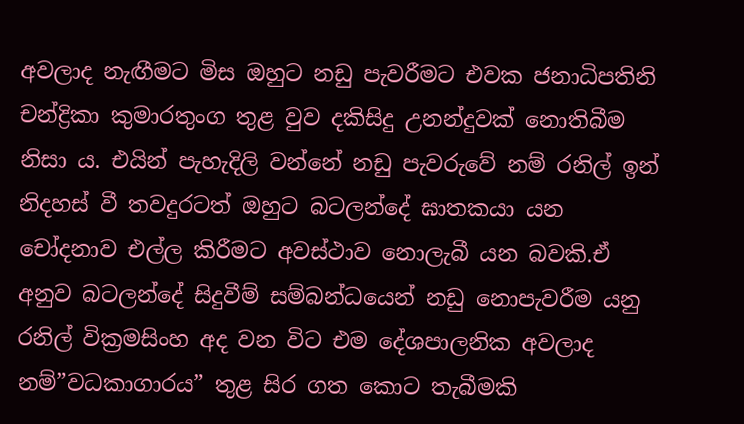අවලාද නැඟීමට මිස ඔහුට නඩු පැවරීමට එවක ජනාධිපතිනි චන්ද්‍රිකා කුමාරතුංග තුළ වුව දකිසිදු උනන්දුවක් නොතිබීම නිසා ය. එයින් පැහැදිලි වන්නේ නඩු පැවරුවේ නම් රනිල් ඉන් නිදහස් වී තවදුරටත් ඔහුට බටලන්දේ ඝාතකයා යන චෝදනාව එල්ල කිරීමට අවස්ථාව නොලැබී යන බවකි.ඒ අනුව බටලන්දේ සිදුවීම් සම්බන්ධයෙන් නඩු නොපැවරීම යනු රනිල් වික්‍රමසිංහ අද වන විට එම දේශපාලනික අවලාද නම්”වධකාගාරය” තුළ සිර ගත කොට තැබීමකි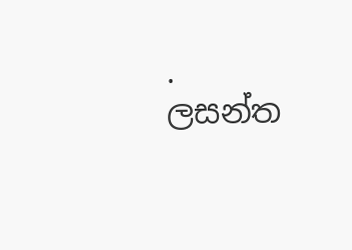.                                                                                                                ලසන්ත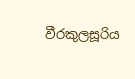වීරකුලසූරිය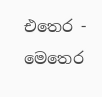එතෙර - මෙතෙර